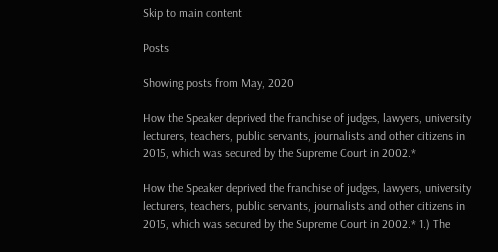Skip to main content

Posts

Showing posts from May, 2020

How the Speaker deprived the franchise of judges, lawyers, university lecturers, teachers, public servants, journalists and other citizens in 2015, which was secured by the Supreme Court in 2002.*

How the Speaker deprived the franchise of judges, lawyers, university lecturers, teachers, public servants, journalists and other citizens in 2015, which was secured by the Supreme Court in 2002.* 1.) The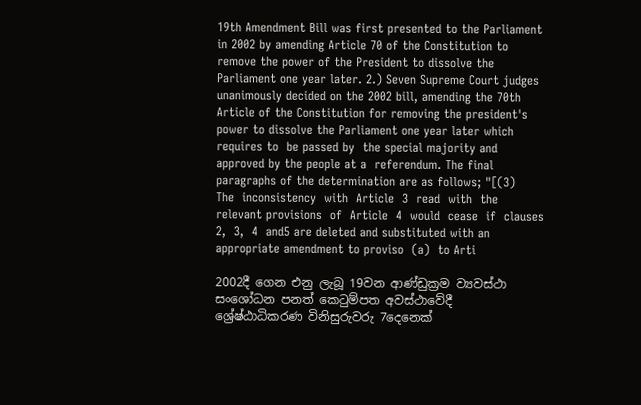19th Amendment Bill was first presented to the Parliament in 2002 by amending Article 70 of the Constitution to remove the power of the President to dissolve the Parliament one year later. 2.) Seven Supreme Court judges unanimously decided on the 2002 bill, amending the 70th Article of the Constitution for removing the president's power to dissolve the Parliament one year later which requires to  be passed by  the special majority and approved by the people at a  referendum. The final paragraphs of the determination are as follows; "[(3)    The  inconsistency  with  Article  3  read  with  the  relevant provisions  of  Article  4  would  cease  if  clauses  2,  3,  4  and5 are deleted and substituted with an appropriate amendment to proviso  (a)  to Arti

2002දී ගෙන එනු ලැබූ 19වන ආණ්ඩුක්‍රම ව්‍යවස්ථා සංශෝධන පනත් කෙටුම්පත අවස්ථාවේදී ශ්‍රේෂ්ඨාධිකරණ විනිසුරුවරු 7දෙනෙක්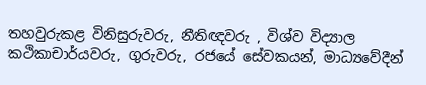තහවුරුකළ විනිසුරුවරු, නීතිඥවරු , විශ්ව විද්‍යාල කථිකාචාර්යවරු, ගුරුවරු, රජයේ සේවකයන්, මාධ්‍යවේදීන්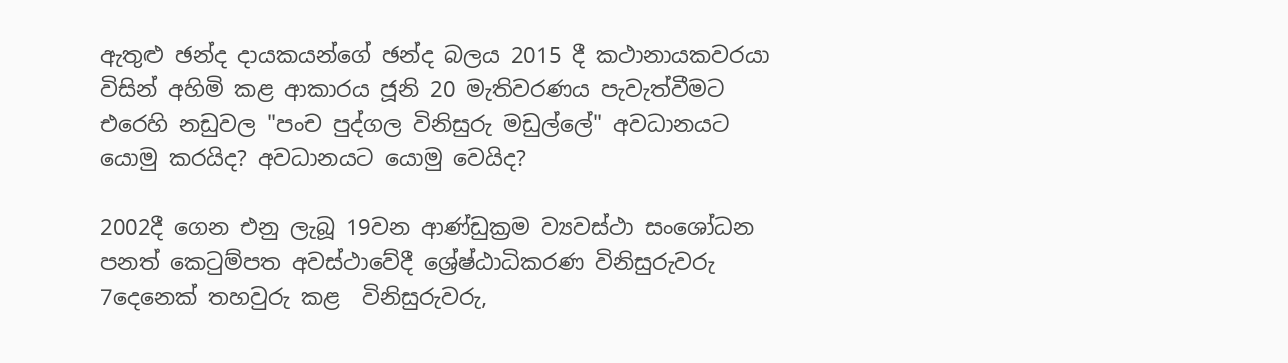ඇතුළු ඡන්ද දායකයන්ගේ ඡන්ද බලය 2015 දී කථානායකවරයා විසින් අහිමි කළ ආකාරය ජූනි 20 මැතිවරණය පැවැත්වීමට එරෙහි නඩුවල "පංච පුද්ගල විනිසුරු මඩුල්ලේ" අවධානයට යොමු කරයිද? අවධානයට යොමු වෙයිද?

2002දී ගෙන එනු ලැබූ 19වන ආණ්ඩුක්‍රම ව්‍යවස්ථා සංශෝධන පනත් කෙටුම්පත අවස්ථාවේදී ශ්‍රේෂ්ඨාධිකරණ විනිසුරුවරු 7දෙනෙක් තහවුරු කළ  විනිසුරුවරු,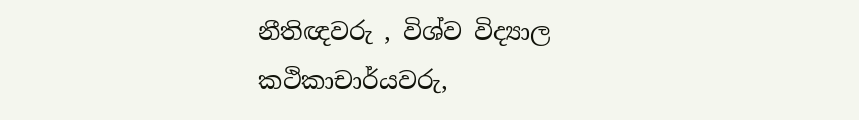නීතිඥවරු , විශ්ව විද්‍යාල කථිකාචාර්යවරු,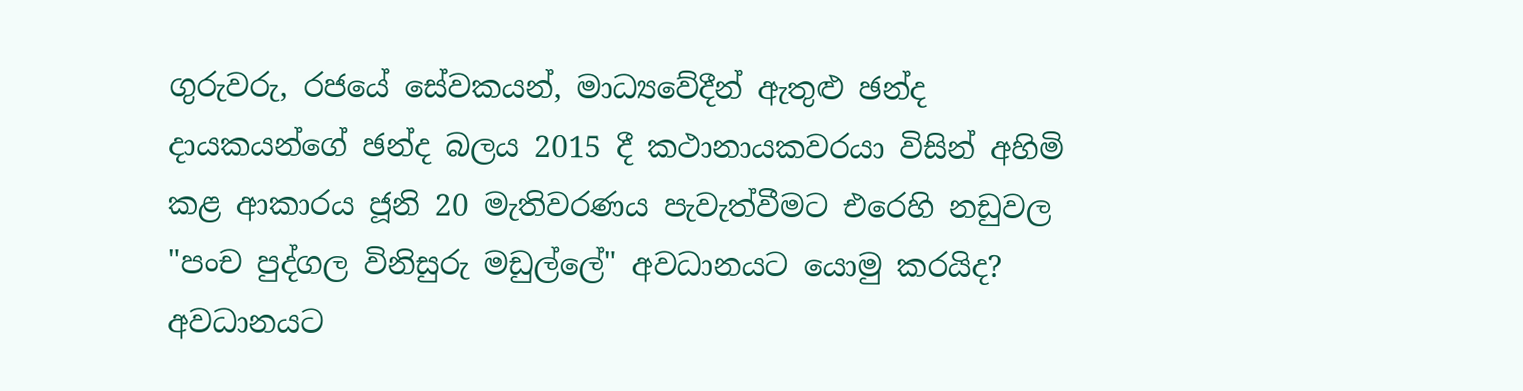ගුරුවරු, රජයේ සේවකයන්, මාධ්‍යවේදීන් ඇතුළු ඡන්ද දායකයන්ගේ ඡන්ද බලය 2015 දී කථානායකවරයා විසින් අහිමි කළ ආකාරය ජූනි 20 මැතිවරණය පැවැත්වීමට එරෙහි නඩුවල   "පංච පුද්ගල විනිසුරු මඩුල්ලේ" අවධානයට යොමු කරයිද? අවධානයට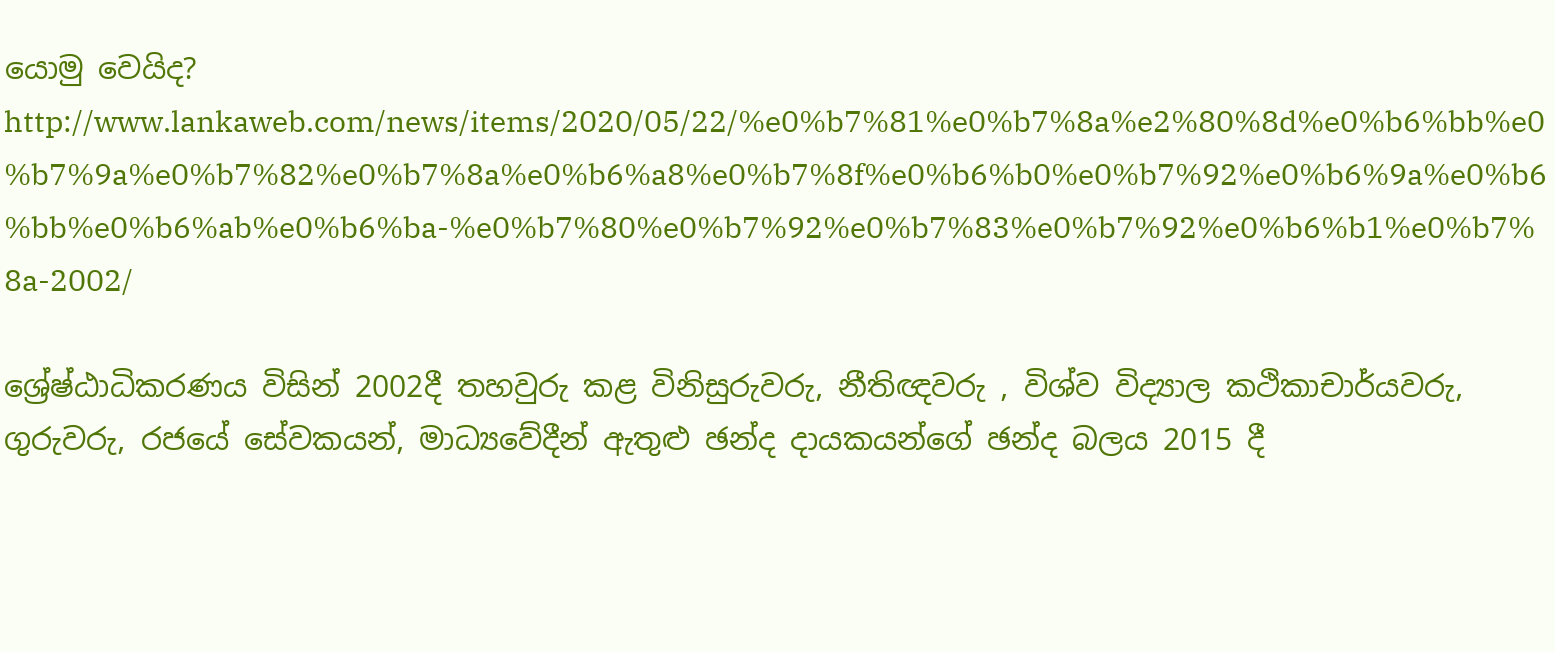යොමු වෙයිද? http://www.lankaweb.com/news/items/2020/05/22/%e0%b7%81%e0%b7%8a%e2%80%8d%e0%b6%bb%e0%b7%9a%e0%b7%82%e0%b7%8a%e0%b6%a8%e0%b7%8f%e0%b6%b0%e0%b7%92%e0%b6%9a%e0%b6%bb%e0%b6%ab%e0%b6%ba-%e0%b7%80%e0%b7%92%e0%b7%83%e0%b7%92%e0%b6%b1%e0%b7%8a-2002/

ශ්‍රේෂ්ඨාධිකරණය විසින් 2002දී තහවුරු කළ විනිසුරුවරු, නීතිඥවරු , විශ්ව විද්‍යාල කථිකාචාර්යවරු, ගුරුවරු, රජයේ සේවකයන්, මාධ්‍යවේදීන් ඇතුළු ඡන්ද දායකයන්ගේ ඡන්ද බලය 2015 දී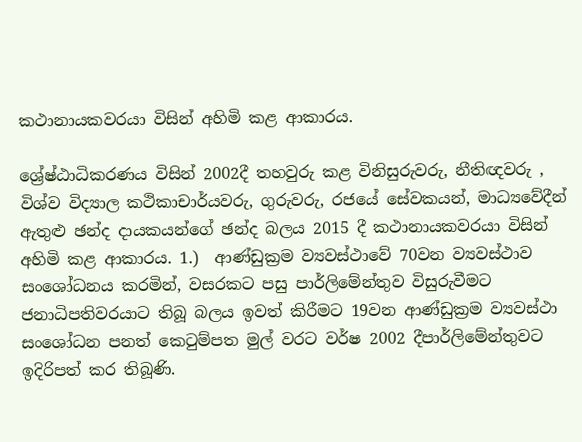කථානායකවරයා විසින් අහිමි කළ ආකාරය.

ශ්‍රේෂ්ඨාධිකරණය විසින් 2002දී තහවුරු කළ විනිසුරුවරු, නීතිඥවරු , විශ්ව විද්‍යාල කථිකාචාර්යවරු, ගුරුවරු, රජයේ සේවකයන්, මාධ්‍යවේදීන් ඇතුළු ඡන්ද දායකයන්ගේ ඡන්ද බලය 2015 දී කථානායකවරයා විසින් අහිමි කළ ආකාරය. 1.)  ආණ්ඩුක්‍රම ව්‍යවස්ථාවේ 70වන ව්‍යවස්ථාව සංශෝධනය කරමින්, වසරකට පසු පාර්ලිමේන්තුව විසුරුවීමට ජනාධිපතිවරයාට තිබූ බලය ඉවත් කිරීමට 19වන ආණ්ඩුක්‍රම ව්‍යවස්ථා සංශෝධන පනත් කෙටුම්පත මුල් වරට වර්ෂ 2002 දීපාර්ලිමේන්තුවට ඉදිරිපත් කර තිබූණි.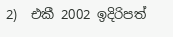2)  එකී 2002 ඉදිරිපත්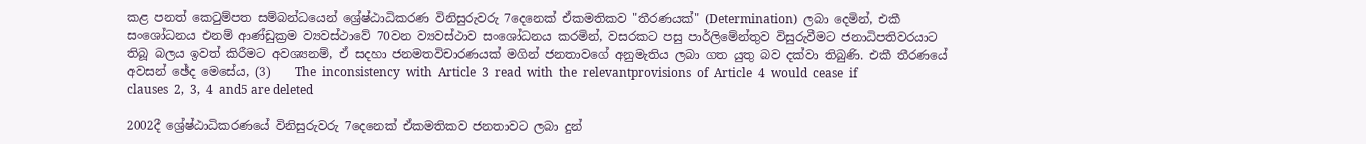කළ පනත් කෙටුම්පත සම්බන්ධයෙන් ශ්‍රේෂ්ඨාධිකරණ විනිසුරුවරු 7දෙනෙක් ඒකමතිකව "තීරණයක්" (Determination)  ලබා දෙමින්, එකී සංශෝධනය එනම් ආණ්ඩුක්‍රම ව්‍යවස්ථාවේ 70වන ව්‍යවස්ථාව සංශෝධනය කරමින්, වසරකට පසු පාර්ලිමේන්තුව විසුරුවීමට ජනාධිපතිවරයාට තිබූ බලය ඉවත් කිරීමට අවශ්‍යනම්, ඒ සදහා ජනමතවිචාරණයක් මගින් ජනතාවගේ අනුමැතිය ලබා ගත යුතු බව දක්වා තිබුණි. එකී තීරණයේ අවසන් ඡේද මෙසේය, (3)    The  inconsistency  with  Article  3  read  with  the  relevantprovisions  of  Article  4  would  cease  if  clauses  2,  3,  4  and5 are deleted

2002දී ශ්‍රේෂ්ඨාධිකරණයේ විනිසුරුවරු 7දෙනෙක් ඒකමතිකව ජනතාවට ලබා දුන්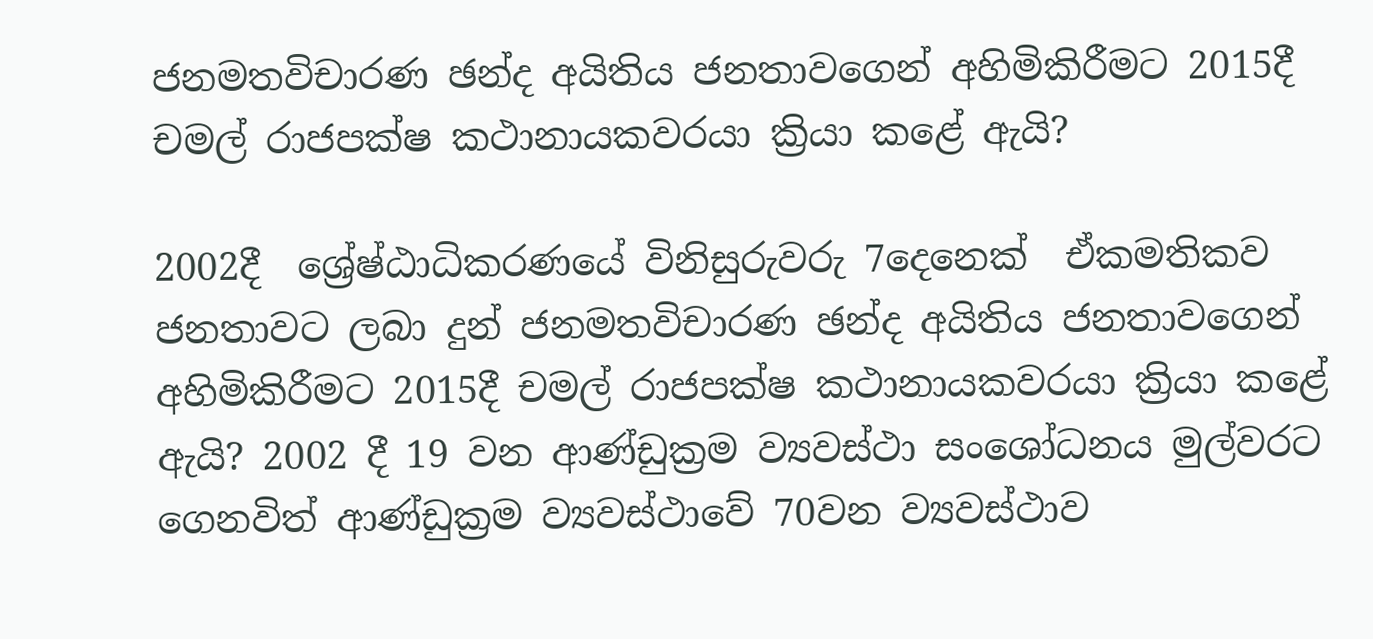ජනමතවිචාරණ ඡන්ද අයිතිය ජනතාවගෙන් අහිමිකිරීමට 2015දී චමල් රාජපක්ෂ කථානායකවරයා ක්‍රියා කළේ ඇයි?

2002දී  ශ්‍රේෂ්ඨාධිකරණයේ විනිසුරුවරු 7දෙනෙක්  ඒකමතිකව ජනතාවට ලබා දුන් ජනමතවිචාරණ ඡන්ද අයිතිය ජනතාවගෙන් අහිමිකිරීමට 2015දී චමල් රාජපක්ෂ කථානායකවරයා ක්‍රියා කළේ ඇයි? 2002 දී 19 වන ආණ්ඩුක්‍රම ව්‍යවස්ථා සංශෝධනය මුල්වරට ගෙනවිත් ආණ්ඩුක්‍රම ව්‍යවස්ථාවේ 70වන ව්‍යවස්ථාව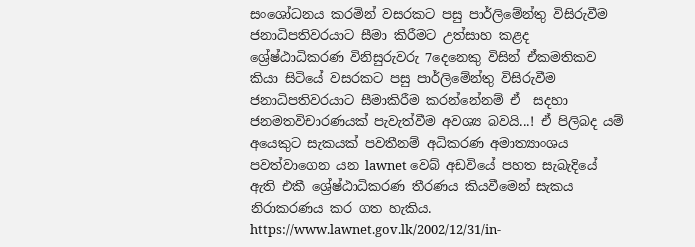සංශෝධනය කරමින් වසරකට පසු පාර්ලිමේන්තු විසිරුවීම ජනාධිපතිවරයාට සීමා කිරීමට උත්සාහ කළද ශ්‍රේෂ්ඨාධිකරණ විනිසුරුවරු 7දෙනෙකු විසින් ඒකමතිකව කියා සිටියේ වසරකට පසු පාර්ලිමේන්තු විසිරුවීම ජනාධිපතිවරයාට සීමාකිරීම කරන්නේනම් ඒ  සදහා ජනමතවිචාරණයක් පැවැත්වීම අවශ්‍ය බවයි...! ඒ පිලිබද යම් අයෙකුට සැකයක් පවතීනම් අධිකරණ අමාත්‍යාංශය පවත්වාගෙන යන lawnet වෙබ් අඩවියේ පහත සැබැදියේ ඇති එකී ශ්‍රේෂ්ඨාධිකරණ තීරණය කියවීමෙන් සැකය නිරාකරණය කර ගත හැකිය. https://www.lawnet.gov.lk/2002/12/31/in-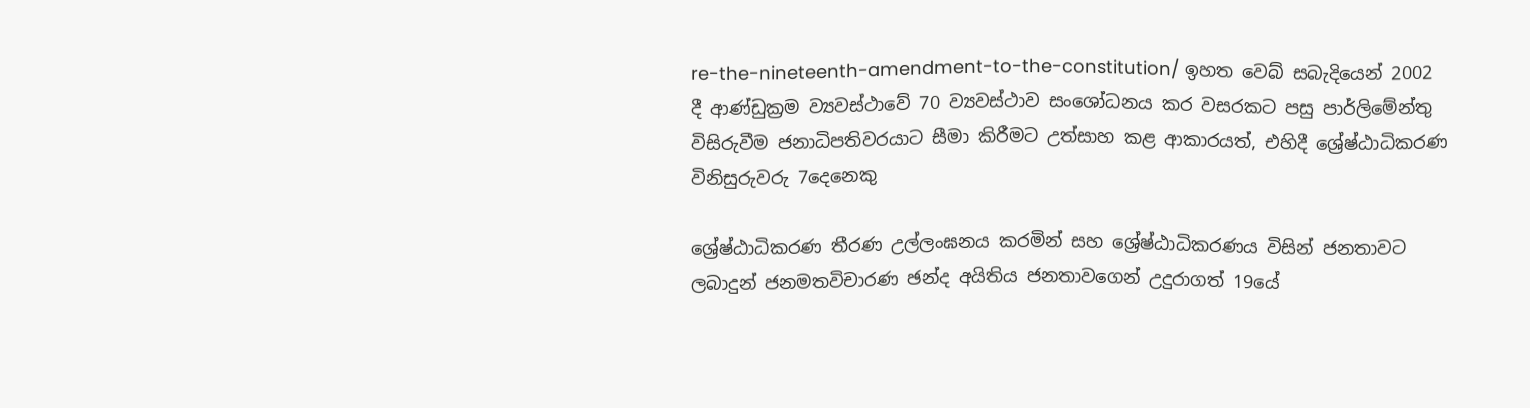re-the-nineteenth-amendment-to-the-constitution/ ඉහත වෙබ් සබැදියෙන් 2002 දී ආණ්ඩුක්‍රම ව්‍යවස්ථාවේ 70 ව්‍යවස්ථාව සංශෝධනය කර වසරකට පසු පාර්ලිමේන්තු විසිරුවීම ජනාධිපතිවරයාට සීමා කිරීමට උත්සාහ කළ ආකාරයත්, එහිදී ශ්‍රේෂ්ඨාධිකරණ විනිසුරුවරු 7දෙනෙකු

ශ්‍රේෂ්ඨාධිකරණ තීරණ උල්ලංඝනය කරමින් සහ ශ්‍රේෂ්ඨාධිකරණය විසින් ජනතාවට ලබාදුන් ජනමතවිචාරණ ඡන්ද අයිතිය ජනතාවගෙන් උදුරාගත් 19යේ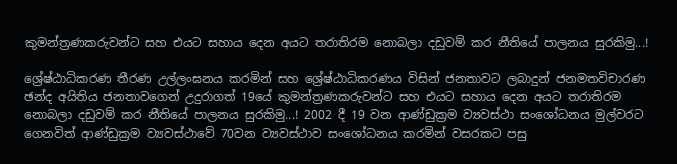කුමන්ත්‍රණකරුවන්ට සහ එයට සහාය දෙන අයට තරාතිරම නොබලා දඩුවම් කර නීතියේ පාලනය සුරකිමු...!

ශ්‍රේෂ්ඨාධිකරණ තීරණ උල්ලංඝනය කරමින් සහ ශ්‍රේෂ්ඨාධිකරණය විසින් ජනතාවට ලබාදුන් ජනමතවිචාරණ ඡන්ද අයිතිය ජනතාවගෙන් උදුරාගත් 19යේ කුමන්ත්‍රණකරුවන්ට සහ එයට සහාය දෙන අයට තරාතිරම නොබලා දඩුවම් කර නීතියේ පාලනය සුරකිමු...! 2002 දී 19 වන ආණ්ඩුක්‍රම ව්‍යවස්ථා සංශෝධනය මුල්වරට ගෙනවිත් ආණ්ඩුක්‍රම ව්‍යවස්ථාවේ 70වන ව්‍යවස්ථාව සංශෝධනය කරමින් වසරකට පසු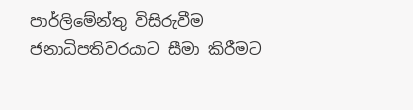පාර්ලිමේන්තු විසිරුවීම ජනාධිපතිවරයාට සීමා කිරීමට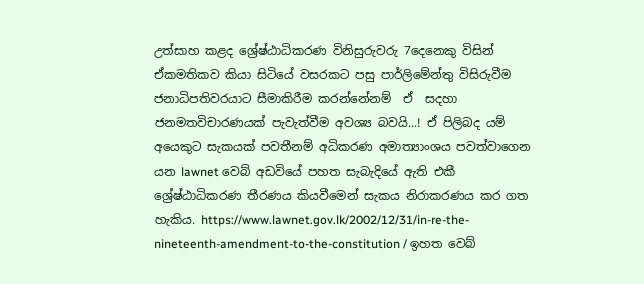උත්සාහ කළද ශ්‍රේෂ්ඨාධිකරණ විනිසුරුවරු 7දෙනෙකු විසින් ඒකමතිකව කියා සිටියේ වසරකට පසු පාර්ලිමේන්තු විසිරුවීම ජනාධිපතිවරයාට සීමාකිරීම කරන්නේනම්  ඒ  සදහා ජනමතවිචාරණයක් පැවැත්වීම අවශ්‍ය බවයි...! ඒ පිලිබද යම් අයෙකුට සැකයක් පවතීනම් අධිකරණ අමාත්‍යාංශය පවත්වාගෙන යන lawnet වෙබ් අඩවියේ පහත සැබැදියේ ඇති එකී ශ්‍රේෂ්ඨාධිකරණ තීරණය කියවීමෙන් සැකය නිරාකරණය කර ගත හැකිය. https://www.lawnet.gov.lk/2002/12/31/in-re-the-nineteenth-amendment-to-the-constitution / ඉහත වෙබ්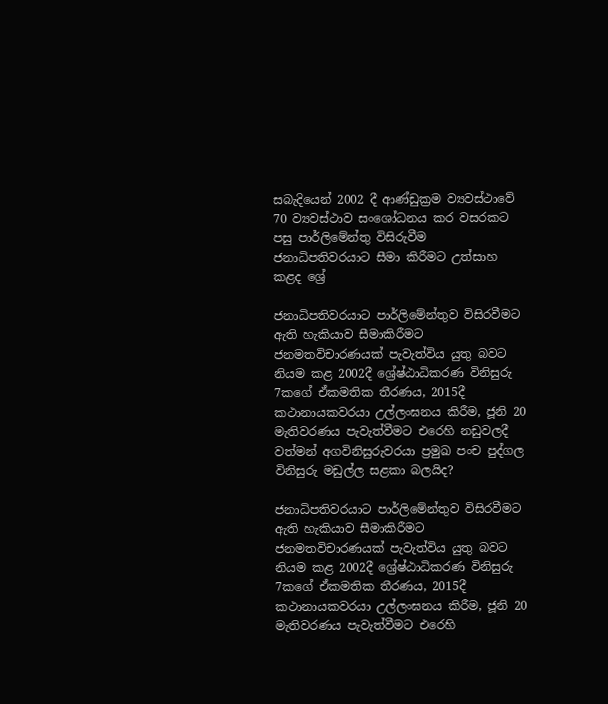සබැදියෙන් 2002 දී ආණ්ඩුක්‍රම ව්‍යවස්ථාවේ 70 ව්‍යවස්ථාව සංශෝධනය කර වසරකට පසු පාර්ලිමේන්තු විසිරුවීම ජනාධිපතිවරයාට සීමා කිරීමට උත්සාහ කළද ශ්‍රේ

ජනාධිපතිවරයාට පාර්ලිමේන්තුව විසිරවීමට ඇති හැකියාව සීමාකිරීමට ජනමතවිචාරණයක් පැවැත්විය යුතු බවට නියම කළ 2002දී ශ්‍රේෂ්ඨාධිකරණ විනිසුරු 7කගේ ඒකමතික තීරණය, 2015දී කථානායකවරයා උල්ලංඝනය කිරීම, ජූනි 20 මැතිවරණය පැවැත්වීමට එරෙහි නඩුවලදී වත්මන් අගවිනිසුරුවරයා ප්‍රමුඛ පංච පුද්ගල විනිසුරු මඩුල්ල සළකා බලයිද?

ජනාධිපතිවරයාට පාර්ලිමේන්තුව විසිරවීමට ඇති හැකියාව සීමාකිරීමට ජනමතවිචාරණයක් පැවැත්විය යුතු බවට නියම කළ 2002දී ශ්‍රේෂ්ඨාධිකරණ විනිසුරු 7කගේ ඒකමතික තීරණය, 2015දී කථානායකවරයා උල්ලංඝනය කිරීම, ජූනි 20 මැතිවරණය පැවැත්වීමට එරෙහි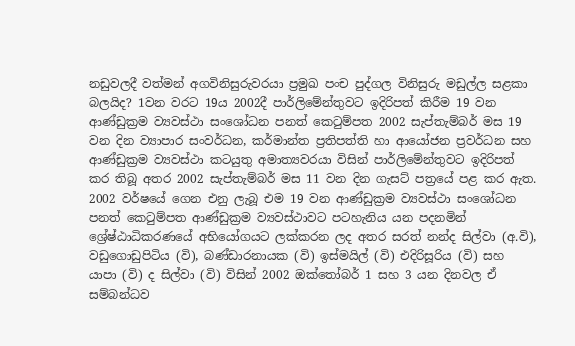නඩුවලදී වත්මන් අගවිනිසුරුවරයා ප්‍රමුඛ පංච පුද්ගල විනිසුරු මඩුල්ල සළකා බලයිද? 1වන වරට 19ය 2002දී පාර්ලිමේන්තුවට ඉදිරිපත් කිරීම 19 වන ආණ්ඩුක්‍රම ව්‍යවස්ථා සංශෝධන පනත් කෙටුම්පත 2002 සැප්තැම්බර් මස 19 වන දින ව්‍යාපාර සංවර්ධන, කර්මාන්ත ප්‍රතිපත්ති හා ආයෝජන ප්‍රවර්ධන සහ ආණ්ඩුක්‍රම ව්‍යවස්ථා කටයුතු අමාත්‍යවරයා විසින් පාර්ලිමේන්තුවට ඉදිරිපත් කර තිබූ අතර 2002 සැප්තැම්බර් මස 11 වන දින ගැසට් පත්‍රයේ පළ කර ඇත. 2002 වර්ෂයේ ගෙන එනු ලැබූ එම 19 වන ආණ්ඩුක්‍රම ව්‍යවස්ථා සංශෝධන පනත් කෙටුම්පත ආණ්ඩුක්‍රම ව්‍යවස්ථාවට පටහැනිය යන පදනමින් ශ්‍රේෂ්ඨාධිකරණයේ අභියෝගයට ලක්කරන ලද අතර සරත් නන්ද සිල්වා (අ.වි), වඩුගොඩුපිටිය (වි), බණ්ඩාරනායක (වි) ඉස්මයිල් (වි) එදිරිසූරිය (වි) සහ යාපා (වි) ද සිල්වා (වි) විසින් 2002 ඔක්තෝබර් 1 සහ 3 යන දිනවල ඒ සම්බන්ධව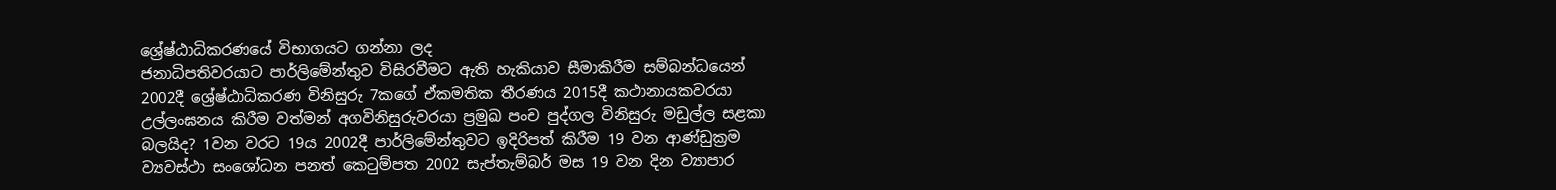ශ්‍රේෂ්ඨාධිකරණයේ විභාගයට ගන්නා ලද
ජනාධිපතිවරයාට පාර්ලිමේන්තුව විසිරවීමට ඇති හැකියාව සීමාකිරීම සම්බන්ධයෙන් 2002දී ශ්‍රේෂ්ඨාධිකරණ විනිසුරු 7කගේ ඒකමතික තීරණය 2015දී කථානායකවරයා උල්ලංඝනය කිරීම වත්මන් අගවිනිසුරුවරයා ප්‍රමුඛ පංච පුද්ගල විනිසුරු මඩුල්ල සළකා බලයිද? 1වන වරට 19ය 2002දී පාර්ලිමේන්තුවට ඉදිරිපත් කිරීම 19 වන ආණ්ඩුක්‍රම ව්‍යවස්ථා සංශෝධන පනත් කෙටුම්පත 2002 සැප්තැම්බර් මස 19 වන දින ව්‍යාපාර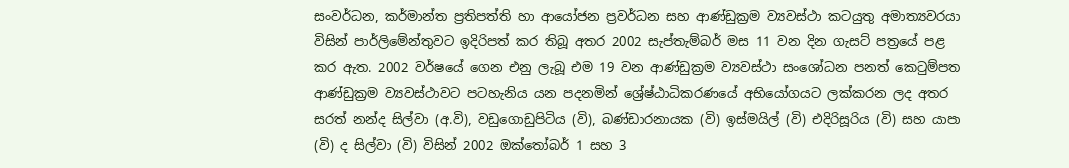සංවර්ධන, කර්මාන්ත ප්‍රතිපත්ති හා ආයෝජන ප්‍රවර්ධන සහ ආණ්ඩුක්‍රම ව්‍යවස්ථා කටයුතු අමාත්‍යවරයා විසින් පාර්ලිමේන්තුවට ඉදිරිපත් කර තිබූ අතර 2002 සැප්තැම්බර් මස 11 වන දින ගැසට් පත්‍රයේ පළ කර ඇත. 2002 වර්ෂයේ ගෙන එනු ලැබූ එම 19 වන ආණ්ඩුක්‍රම ව්‍යවස්ථා සංශෝධන පනත් කෙටුම්පත ආණ්ඩුක්‍රම ව්‍යවස්ථාවට පටහැනිය යන පදනමින් ශ්‍රේෂ්ඨාධිකරණයේ අභියෝගයට ලක්කරන ලද අතර සරත් නන්ද සිල්වා (අ.වි), වඩුගොඩුපිටිය (වි), බණ්ඩාරනායක (වි) ඉස්මයිල් (වි) එදිරිසූරිය (වි) සහ යාපා (වි) ද සිල්වා (වි) විසින් 2002 ඔක්තෝබර් 1 සහ 3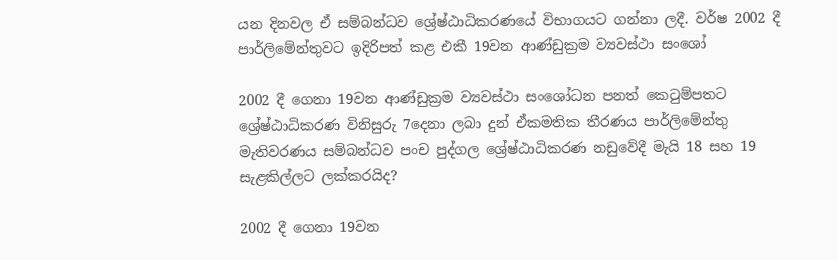යන දිනවල ඒ සම්බන්ධව ශ්‍රේෂ්ඨාධිකරණයේ විභාගයට ගන්නා ලදී. වර්ෂ 2002 දී පාර්ලිමේන්තුවට ඉදිරිපත් කළ එකී 19වන ආණ්ඩුක්‍රම ව්‍යවස්ථා සංශෝ

2002 දී ගෙනා 19වන ආණ්ඩුක්‍රම ව්‍යවස්ථා සංශෝධන පනත් කෙටුම්පතට ශ්‍රේෂ්ඨාධිකරණ විනිසුරු 7දෙනා ලබා දුන් ඒකමතික තීරණය පාර්ලිමේන්තු මැතිවරණය සම්බන්ධව පංච පුද්ගල ශ්‍රේෂ්ඨාධිකරණ නඩුවේදී මැයි 18 සහ 19 සැළකිල්ලට ලක්කරයිද?

2002 දී ගෙනා 19වන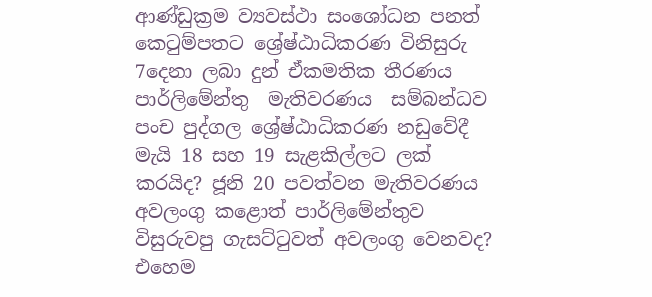ආණ්ඩුක්‍රම ව්‍යවස්ථා සංශෝධන පනත් කෙටුම්පතට ශ්‍රේෂ්ඨාධිකරණ විනිසුරු 7දෙනා ලබා දුන් ඒකමතික තීරණය  පාර්ලිමේන්තු  මැතිවරණය  සම්බන්ධව පංච පුද්ගල ශ්‍රේෂ්ඨාධිකරණ නඩුවේදී මැයි 18 සහ 19 සැළකිල්ලට ලක් කරයිද? ජූනි 20 පවත්වන මැතිවරණය අවලංගු කළොත් පාර්ලිමේන්තුව විසුරුවපු ගැසට්ටුවත් අවලංගු වෙනවද?  එහෙම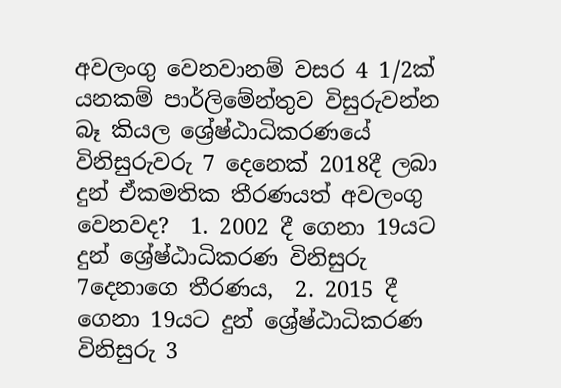අවලංගු වෙනවානම් වසර 4 1/2ක් යනකම් පාර්ලිමේන්තුව විසුරුවන්න බෑ කියල ශ්‍රේෂ්ඨාධිකරණයේ විනිසුරුවරු 7 දෙනෙක් 2018දී ලබා දුන් ඒකමතික තීරණයත් අවලංගු වෙනවද?  1. 2002 දී ගෙනා 19යට දුන් ශ්‍රේෂ්ඨාධිකරණ විනිසුරු 7දෙනාගෙ තීරණය,  2. 2015 දී ගෙනා 19යට දුන් ශ්‍රේෂ්ඨාධිකරණ විනිසුරු 3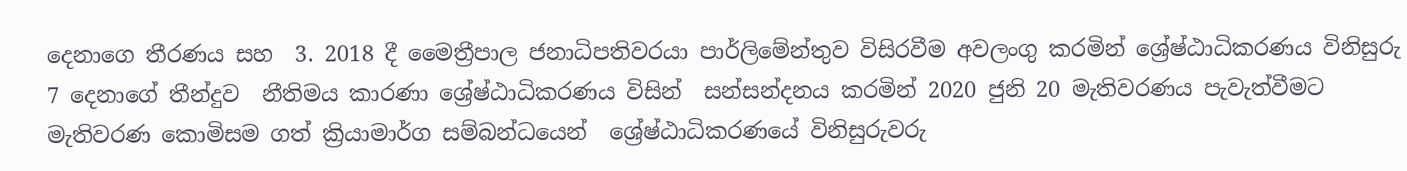දෙනාගෙ තීරණය සහ  3. 2018 දී මෛත්‍රීපාල ජනාධිපතිවරයා පාර්ලිමේන්තුව විසිරවීම අවලංගු කරමින් ශ්‍රේෂ්ඨාධිකරණය විනිසුරු 7 දෙනාගේ තීන්දුව  නීතිමය කාරණා ශ්‍රේෂ්ඨාධිකරණය විසින්  සන්සන්දනය කරමින් 2020 ජුනි 20 මැතිවරණය පැවැත්වීමට මැතිවරණ කොමිසම ගත් ක්‍රියාමාර්ග සම්බන්ධයෙන්  ශ්‍රේෂ්ඨාධිකරණයේ විනිසුරුවරු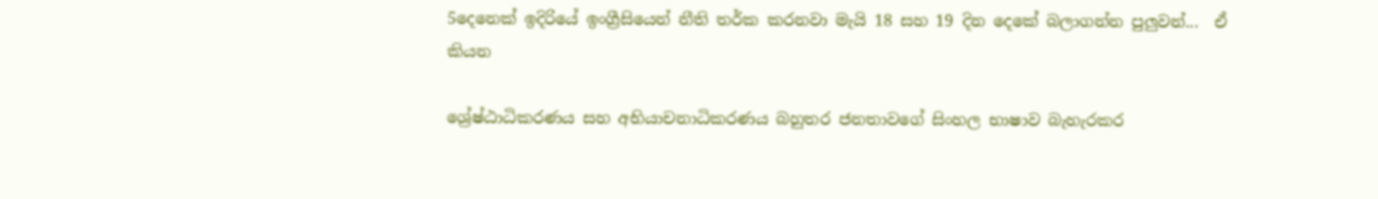5දෙනෙක් ඉදිරියේ ඉංග්‍රීසියෙන් නීති තර්ක කරනවා මැයි 18 සහ 19 දින දෙකේ බලාගන්න පුලුවන්...  ඒ කියන

ශ්‍රේෂ්ඨාධිකරණය සහ අභියාචනාධිකරණය බහුතර ජනතාවගේ සිංහල භාෂාව බැහැරකර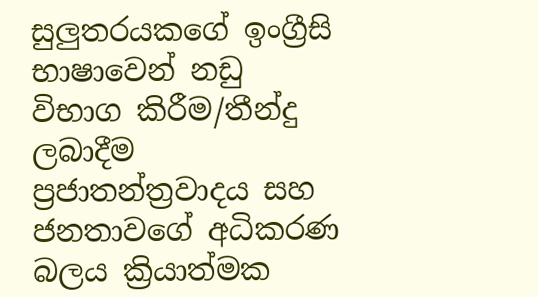සුලුතරයකගේ ඉංග්‍රීසි භාෂාවෙන් නඩු විභාග කිරීම/තීන්දු ලබාදීම ප්‍රජාතන්ත්‍රවාදය සහ ජනතාවගේ අධිකරණ බලය ක්‍රියාත්මක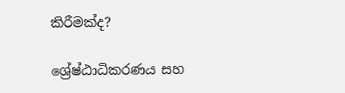කිරීමක්ද?

ශ්‍රේෂ්ඨාධිකරණය සහ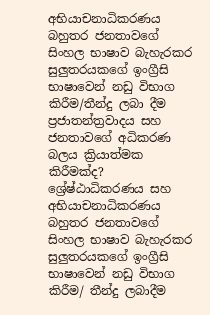අභියාචනාධිකරණය  බහුතර ජනතාවගේ සිංහල භාෂාව බැහැරකර සුලුතරයකගේ ඉංග්‍රීසි භාෂාවෙන් නඩු විභාග කිරීම/තීන්දු ලබා දීම ප්‍රජාතන්ත්‍රවාදය සහ ජනතාවගේ අධිකරණ බලය ක්‍රියාත්මක කිරීමක්ද? ශ්‍රේෂ්ඨාධිකරණය සහ අභියාචනාධිකරණය  බහුතර ජනතාවගේ සිංහල භාෂාව බැහැරකර සුලුතරයකගේ ඉංග්‍රීසි භාෂාවෙන් නඩු විභාග කිරීම/ තීන්දු ලබාදීම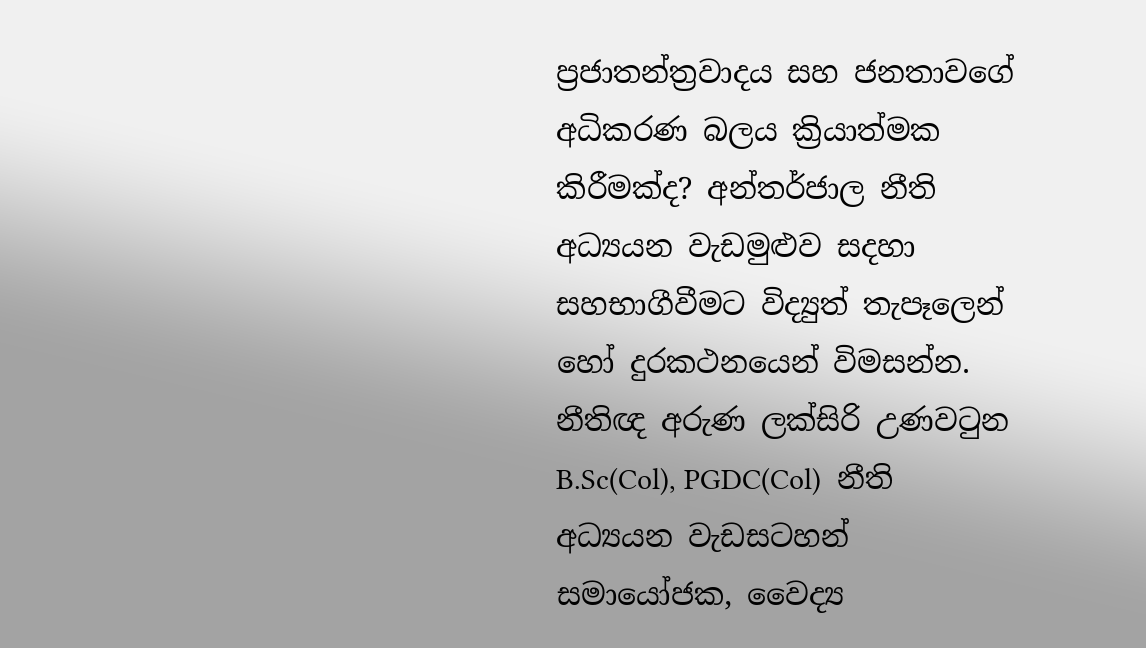ප්‍රජාතන්ත්‍රවාදය සහ ජනතාවගේ අධිකරණ බලය ක්‍රියාත්මක කිරීමක්ද? අන්තර්ජාල නීති අධ්‍යයන වැඩමුළුව සදහා සහභාගීවීමට විද්‍යුත් තැපෑලෙන් හෝ දුරකථනයෙන් විමසන්න. නීතිඥ අරුණ ලක්සිරි උණවටුන  B.Sc(Col), PGDC(Col)  නීති අධ්‍යයන වැඩසටහන් සමායෝජක, වෛද්‍ය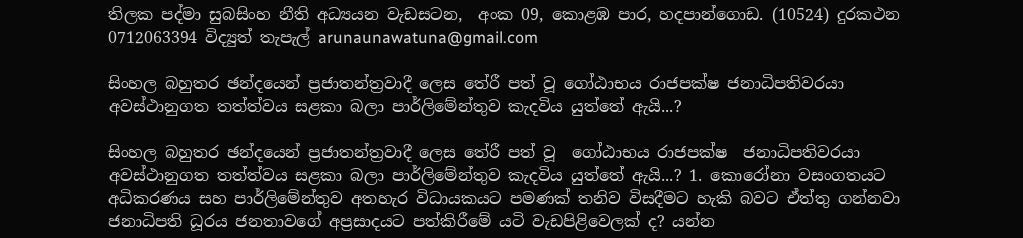තිලක පද්මා සුබසිංහ නීති අධ්‍යයන වැඩසටන,  අංක 09, කොළඹ පාර, හදපාන්ගොඩ. (10524) දුරකථන 0712063394 විද්‍යුත් තැපැල් arunaunawatuna@gmail.com

සිංහල බහුතර ඡන්දයෙන් ප්‍රජාතන්ත්‍රවාදී ලෙස තේරී පත් වූ ගෝඨාභය රාජපක්ෂ ජනාධිපතිවරයා අවස්ථානුගත තත්ත්වය සළකා බලා පාර්ලිමේන්තුව කැදවිය යුත්තේ ඇයි...?

සිංහල බහුතර ඡන්දයෙන් ප්‍රජාතන්ත්‍රවාදී ලෙස තේරී පත් වූ  ගෝඨාභය රාජපක්ෂ  ජනාධිපතිවරයා අවස්ථානුගත තත්ත්වය සළකා බලා පාර්ලිමේන්තුව කැදවිය යුත්තේ ඇයි...? 1. කොරෝනා වසංගතයට අධිකරණය සහ පාර්ලිමේන්තුව අතහැර විධායකයට පමණක් තනිව විසදීමට හැකි බවට ඒත්තු ගන්නවා  ජනාධිපති ධූරය ජනතාවගේ අප්‍රසාදයට පත්කිරීමේ යටි වැඩපිළිවෙලක් ද? යන්න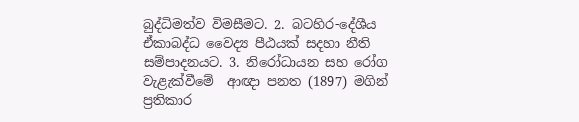බුද්ධිමත්ව විමසීමට. 2. බටහිර-දේශීය ඒකාබද්ධ වෛද්‍ය පීඨයක් සදහා නීති සම්පාදනයට. 3. නිරෝධායන සහ රෝග වැළැක්වීමේ  ආඥා පනත (1897) මගින් ප්‍රතිකාර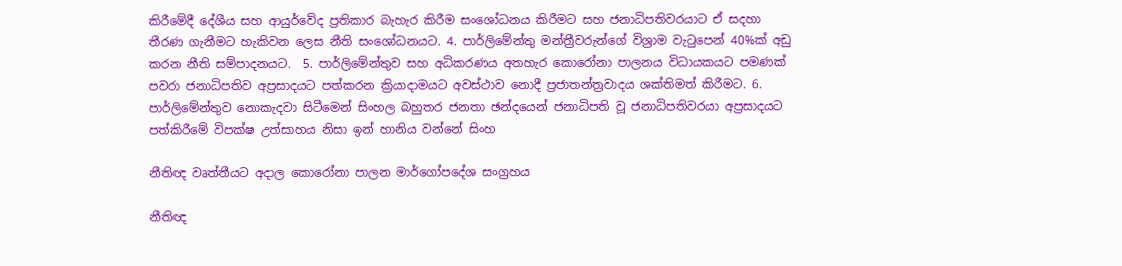කිරීමේදී දේශීය සහ ආයුර්වේද ප්‍රතිකාර බැහැර කිරීම සංශෝධනය කිරීමට සහ ජනාධිපතිවරයාට ඒ සදහා තීරණ ගැනීමට හැකිවන ලෙස නීති සංශෝධන‍යට. 4. පාර්ලිමේන්තු මන්ත්‍රීවරුන්ගේ විශ්‍රාම වැටුපෙන් 40%ක් අඩු කරන නීති සම්පාදනයට.  5. පාර්ලිමේන්තුව සහ අධිකරණය අතහැර කොරෝනා පාලනය විධායකයට පමණක් පවරා ජනාධිපතිව අප්‍රසාදයට පත්කරන ක්‍රියාදාමයට අවස්ථාව නොදී ප්‍රජාතන්ත්‍රවාදය ශක්තිමත් කිරීමට. 6. පාර්ලිමේන්තුව නොකැදවා සිටීමෙන් සිංහල බහුතර ජනතා ඡන්දයෙන් ජනාධිපති වූ ජනාධිපතිවරයා අප්‍රසාදයට පත්කිරීමේ විපක්ෂ උත්සාහය නිසා ඉන් හානිය වන්නේ සිංහ

නීතිඥ වෘත්තීයට අදාල කොරෝනා පාලන මාර්ගෝපදේශ සංග්‍රහය

නීතිඥ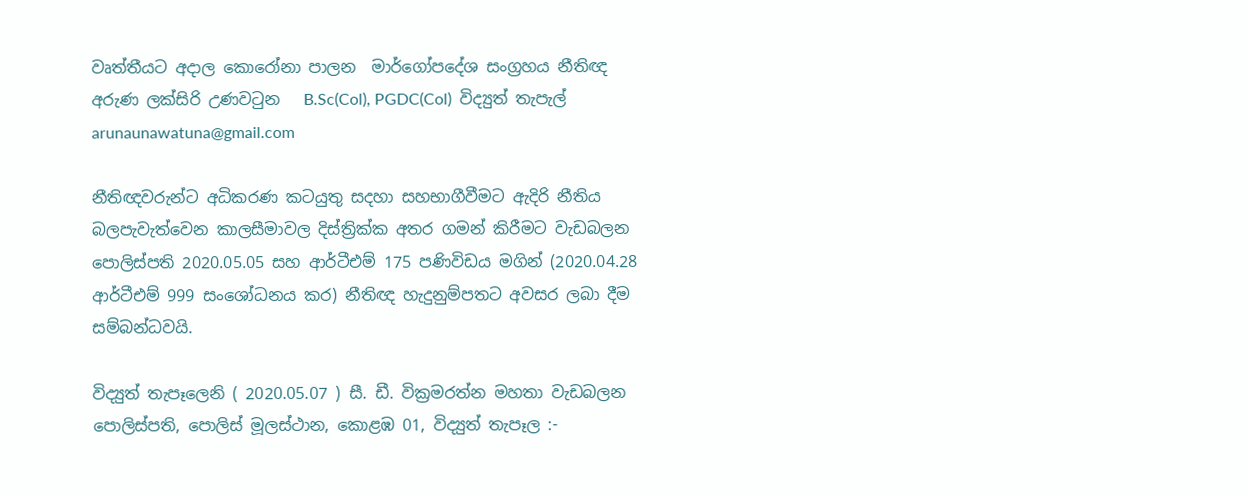වෘත්තීයට අදාල කොරෝනා පාලන  මාර්ගෝපදේශ සංග්‍රහය නීතිඥ  අරුණ ලක්සිරි උණවටුන   B.Sc(Col), PGDC(Col)  විද්‍යුත් තැපැල් arunaunawatuna@gmail.com

නීතිඥවරුන්ට අධිකරණ කටයුතු සදහා සහභාගීවීමට ඇදිරි නීතිය බලපැවැත්වෙන කාලසීමාවල දිස්ත්‍රික්ක අතර ගමන් කිරීමට වැඩබලන පොලිස්පති 2020.05.05 සහ ආර්ටීඑම් 175 පණිවිඩය මගින් (2020.04.28 ආර්ටීඑම් 999 සංශෝධන‍ය කර) නීතිඥ හැදුනුම්පතට අවසර ලබා දීම සම්බන්ධවයි.

විද්‍යුත් තැපෑලෙනි ( 2020.05.07 ) සී. ඩී. වික්‍රමරත්න මහතා වැඩබලන පොලිස්පති, පොලිස් මූලස්ථාන, කොළඹ 01, විද්‍යුත් තැපෑල :-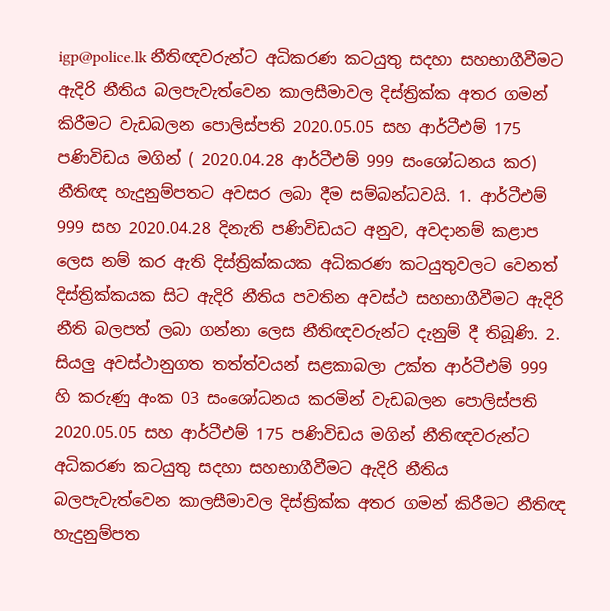igp@police.lk නීතිඥවරුන්ට අධිකරණ කටයුතු සදහා සහභාගීවීමට ඇදිරි නීතිය බලපැවැත්වෙන කාලසීමාවල දිස්ත්‍රික්ක අතර ගමන් කිරීමට වැඩබලන පොලිස්පති 2020.05.05 සහ ආර්ටීඑම් 175 පණිවිඩය මගින් ( 2020.04.28 ආර්ටීඑම් 999 සංශෝධන‍ය කර) නීතිඥ හැදුනුම්පතට අවසර ලබා දීම සම්බන්ධවයි. 1. ආර්ටීඑම් 999 සහ 2020.04.28 දිනැති පණිවිඩයට අනුව, අවදානම් කළාප ලෙස නම් කර ඇති දිස්ත්‍රික්කයක අධිකරණ කටයුතුවලට වෙනත් දිස්ත්‍රික්කයක සිට ඇදිරි නීතිය පවතින අවස්ථ සහභාගීවීමට ඇදිරි නීති බලපත් ලබා ගන්නා ලෙස නීතිඥවරුන්ට දැනුම් දී තිබූණි. 2. සියලු අවස්ථානුගත තත්ත්වයන් සළකාබලා උක්ත ආර්ටීඑම් 999 හි කරුණු අංක 03 සංශෝධනය කරමින් වැඩබලන පොලිස්පති 2020.05.05 සහ ආර්ටීඑම් 175 පණිවිඩය මගින් නීතිඥවරුන්ට අධිකරණ කටයුතු සදහා සහභාගීවීමට ඇදිරි නීතිය බලපැවැත්වෙන කාලසීමාවල දිස්ත්‍රික්ක අතර ගමන් කිරීමට නීතිඥ හැදුනුම්පත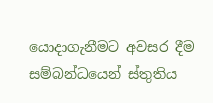යොදාගැනීමට අවසර දීම සම්බන්ධයෙන් ස්තුතිය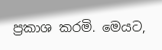ප්‍රකාශ කරමි. මෙයට,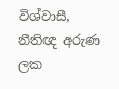විශ්වාසී, නීතිඥ අරුණ ලක